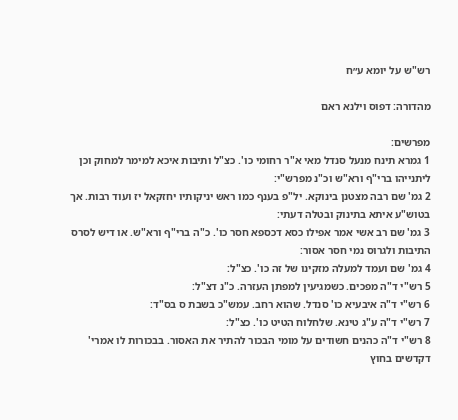רש"ש על יומא ע״ח

מהדורה: דפוס וילנא ראם

מפרשים:
1 גמרא תינח מנעל סנדל מאי א"ר רחומי כו'. כצ"ל ותיבות איכא למימר למחוק וכן ליתנייהו ברי"ף ורא"ש וכ"נ מפרש"י:
2 גמ' שם רבה מצטנן בינוקא. יל"פ בענף כמו ראש יניקותיו יחזקאל יז ועוד רבות. אך בטוש"ע איתא בתינוק ובטלה דעתי:
3 גמ' שם רב אשי אמר אפילו כסא דכספא חסר כו'. כ"ה ברי"ף ורא"ש. או דיש לסרס התיבות ולגרוס נמי חסר אסור:
4 גמ' שם ועמד למעלה מזקינו של זה כו'. כצ"ל:
5 רש"י ד"ה מפכים. כשמגיעין למפתן העזרה. כ"נ דצ"ל:
6 רש"י ד"ה איבעיא כו' סנדל. שהוא רחב. עמש"כ בשבת ס בס"ד:
7 רש"י ד"ה ע"ג טינא. שלחלוח הטיט כו'. כצ"ל:
8 רש"י ד"ה כהנים חשודים על מומי הבכור להתיר את האסור. בבכורות לו אמרי' דקדשים בחוץ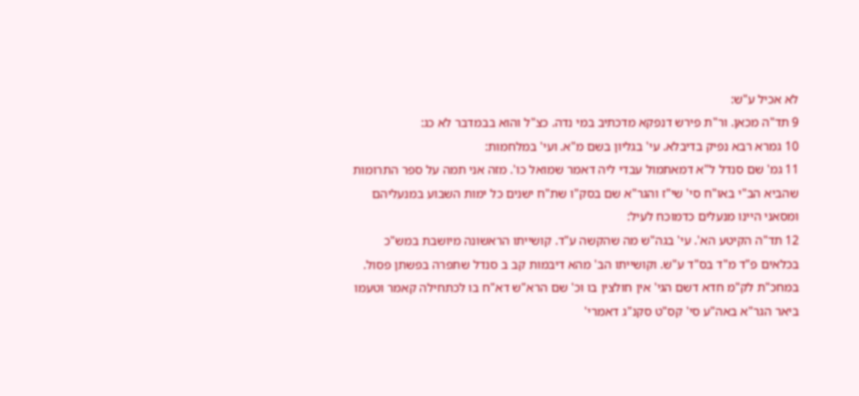לא אכיל ע"ש:
9 תד"ה מכאן. ור"ת פירש דנפקא מדכתיב במי נדה. כצ"ל והוא בבמדבר לא כג:
10 גמרא רבא נפיק בדיבלא. עי' בגליון בשם מ"א. ועי' במלחמות:
11 גמ' שם סנדל ל"א דמאתמול עבדי ליה דאמר שמואל כו'. מזה אני תמה על ספר התרומות שהביא הב"י באו"ח סי' שי"ז והגר"א שם בסק"ו שת"ח ישנים כל ימות השבוע במנעליהם ומסאני היינו מנעלים כדמוכח לעיל:
12 תד"ה הקיטע הא'. עי' בגה"ש מה שהקשה ע"ד. קושייתו הראשונה מיושבת במש"כ בכלאים פ"ד מ"ד בס"ד ע"ש. וקושייתו הב' מהא דיבמות קב ב סנדל שתפרה בפשתן פסול. במחכ"ת לק"מ חדא דשם הגי' אין חולצין בו וכ' שם הרא"ש דא"ח בו לכתחילה קאמר וטעמו ביאר הגר"א באה"ע סי' קס"ט סקנ"ג דאמרי'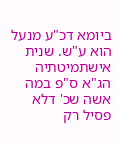ביומא דכ"ע מנעל הוא ע"ש. שנית אישתמיטתיה הג"א ס"פ במה אשה שכ' דלא פסיל רק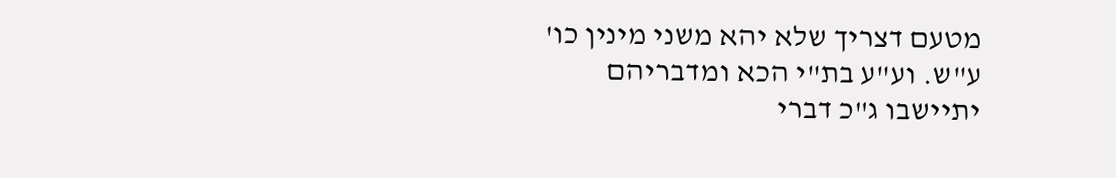מטעם דצריך שלא יהא משני מינין כו' ע"ש. וע"ע בת"י הכא ומדבריהם יתיישבו ג"כ דברי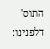התוס' דלפנינו: